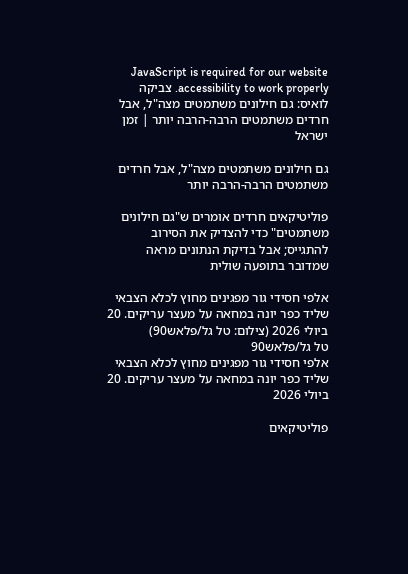JavaScript is required for our website accessibility to work properly. צביקה לואיס: גם חילונים משתמטים מצה"ל, אבל חרדים משתמטים הרבה-הרבה יותר | זמן ישראל

גם חילונים משתמטים מצה"ל, אבל חרדים משתמטים הרבה-הרבה יותר

פוליטיקאים חרדים אומרים ש"גם חילונים משתמטים" כדי להצדיק את הסירוב להתגייס; אבל בדיקת הנתונים מראה שמדובר בתופעה שולית

אלפי חסידי גור מפגינים מחוץ לכלא הצבאי שליד כפר יונה במחאה על מעצר עריקים. 20 ביולי 2026 (צילום: טל גל/פלאש90)
טל גל/פלאש90
אלפי חסידי גור מפגינים מחוץ לכלא הצבאי שליד כפר יונה במחאה על מעצר עריקים. 20 ביולי 2026

פוליטיקאים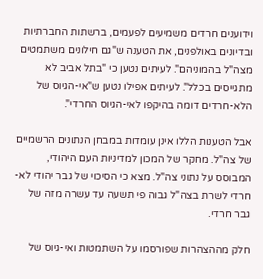וידוענים חרדים משמיעים לפעמים, ברשתות החברתיות ובדיונים באולפנים, את הטענה ש"גם חילונים משתמטים מצה"ל בהמוניהם". לעיתים נטען כי "בתל אביב לא מתגייסים בכלל". לעיתים אפילו נטען ש"אי-הגיוס של הלא-חרדים דומה בהיקפו לאי-הגיוס החרדי".

אבל הטענות הללו אינן עומדות במבחן הנתונים הרשמיים של צה"ל. מחקר של המכון למדיניות העם היהודי, המבוסס על נתוני צה"ל. מצא כי הסיכוי של גבר יהודי לא-חרדי לשרת בצה"ל גבוה פי תשעה עד עשרה מזה של גבר חרדי.

חלק מההצהרות שפורסמו על השתמטות ואי-גיוס של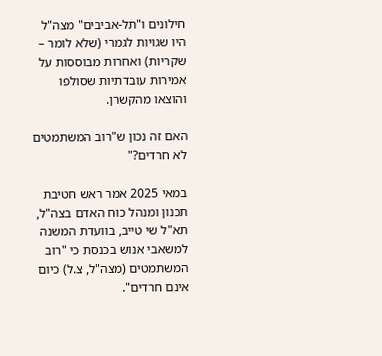חילונים ו"תל-אביבים" מצה"ל היו שגויות לגמרי (שלא לומר – שקריות) ואחרות מבוססות על אמירות עובדתיות שסולפו והוצאו מהקשרן.

האם זה נכון ש"רוב המשתמטים לא חרדים?"

במאי 2025 אמר ראש חטיבת תכנון ומנהל כוח האדם בצה"ל, תא"ל שי טייב, בוועדת המשנה למשאבי אנוש בכנסת כי "רוב המשתמטים (מצה"ל, צ.ל) כיום אינם חרדים".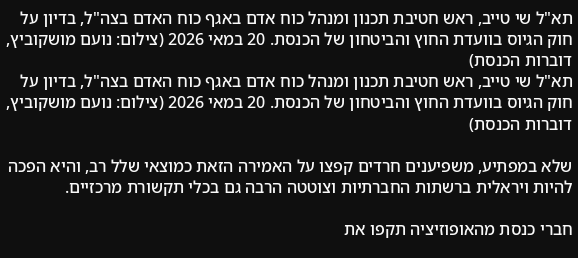תא"ל שי טייב, ראש חטיבת תכנון ומנהל כוח אדם באגף כוח האדם בצה"ל, בדיון על חוק הגיוס בוועדת החוץ והביטחון של הכנסת. 20 במאי 2026 (צילום: נועם מושקוביץ, דוברות הכנסת)
תא"ל שי טייב, ראש חטיבת תכנון ומנהל כוח אדם באגף כוח האדם בצה"ל, בדיון על חוק הגיוס בוועדת החוץ והביטחון של הכנסת. 20 במאי 2026 (צילום: נועם מושקוביץ, דוברות הכנסת)

שלא במפתיע, משפיענים חרדים קפצו על האמירה הזאת כמוצאי שלל רב, והיא הפכה להיות ויראלית ברשתות החברתיות וצוטטה הרבה גם בכלי תקשורת מרכזיים.

חברי כנסת מהאופוזיציה תקפו את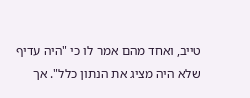טייב, ואחד מהם אמר לו כי "היה עדיף שלא היה מציג את הנתון כלל". אך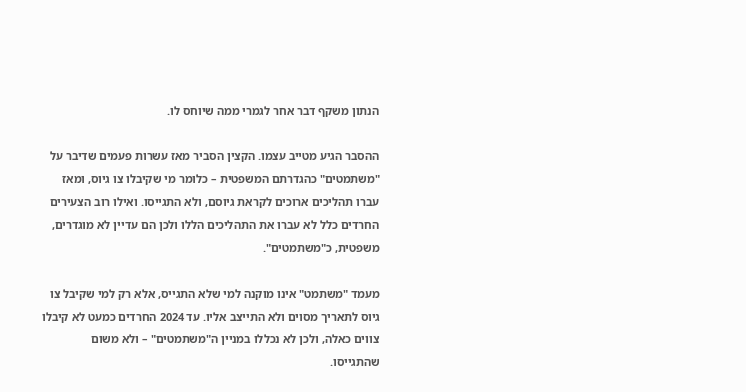הנתון משקף דבר אחר לגמרי ממה שיוחס לו.

ההסבר הגיע מטייב עצמו. הקצין הסביר מאז עשרות פעמים שדיבר על "משתמטים" כהגדרתם המשפטית – כלומר מי שקיבלו צו גיוס, ומאז עברו תהליכים ארוכים לקראת גיוסם, ולא התגייסו. ואילו רוב הצעירים החרדים כלל לא עברו את התהליכים הללו ולכן הם עדיין לא מוגדרים, משפטית, כ"משתמטים".

מעמד "משתמט" אינו מוקנה למי שלא התגייס, אלא רק למי שקיבל צו גיוס לתאריך מסוים ולא התייצב אליו. עד 2024 החרדים כמעט לא קיבלו צווים כאלה, ולכן לא נכללו במניין ה"משתמטים" – ולא משום שהתגייסו.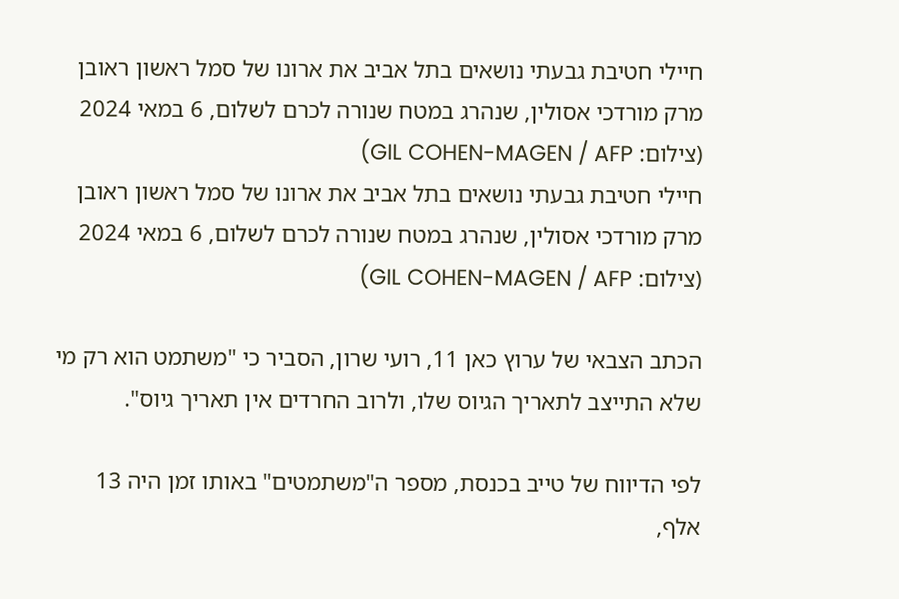חיילי חטיבת גבעתי נושאים בתל אביב את ארונו של סמל ראשון ראובן מרק מורדכי אסולין, שנהרג במטח שנורה לכרם לשלום, 6 במאי 2024 (צילום: GIL COHEN-MAGEN / AFP)
חיילי חטיבת גבעתי נושאים בתל אביב את ארונו של סמל ראשון ראובן מרק מורדכי אסולין, שנהרג במטח שנורה לכרם לשלום, 6 במאי 2024 (צילום: GIL COHEN-MAGEN / AFP)

הכתב הצבאי של ערוץ כאן 11, רועי שרון, הסביר כי "משתמט הוא רק מי שלא התייצב לתאריך הגיוס שלו, ולרוב החרדים אין תאריך גיוס".

לפי הדיווח של טייב בכנסת, מספר ה"משתמטים" באותו זמן היה 13 אלף,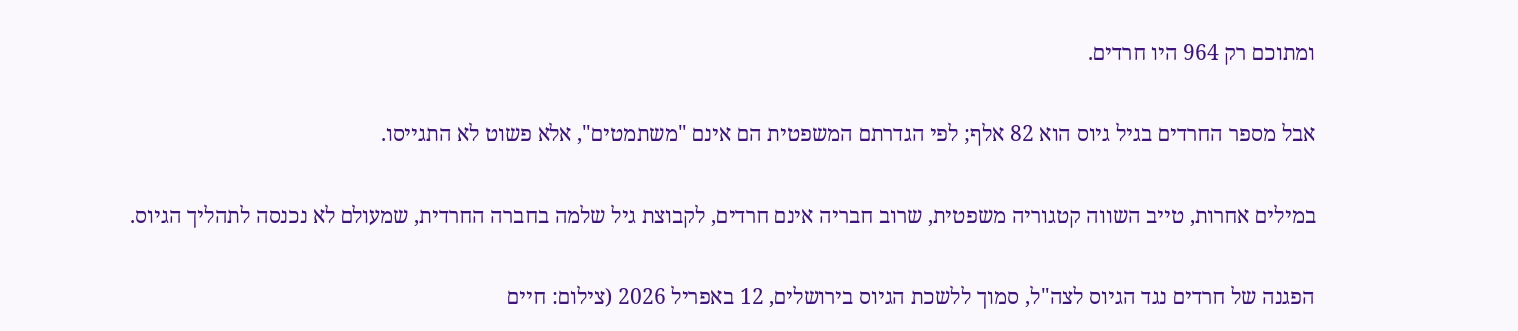ומתוכם רק 964 היו חרדים.

אבל מספר החרדים בגיל גיוס הוא 82 אלף; לפי הגדרתם המשפטית הם אינם "משתמטים", אלא פשוט לא התגייסו.

במילים אחרות, טייב השווה קטגוריה משפטית, שרוב חבריה אינם חרדים, לקבוצת גיל שלמה בחברה החרדית, שמעולם לא נכנסה לתהליך הגיוס.

הפגנה של חרדים נגד הגיוס לצה"ל, סמוך ללשכת הגיוס בירושלים, 12 באפריל 2026 (צילום: חיים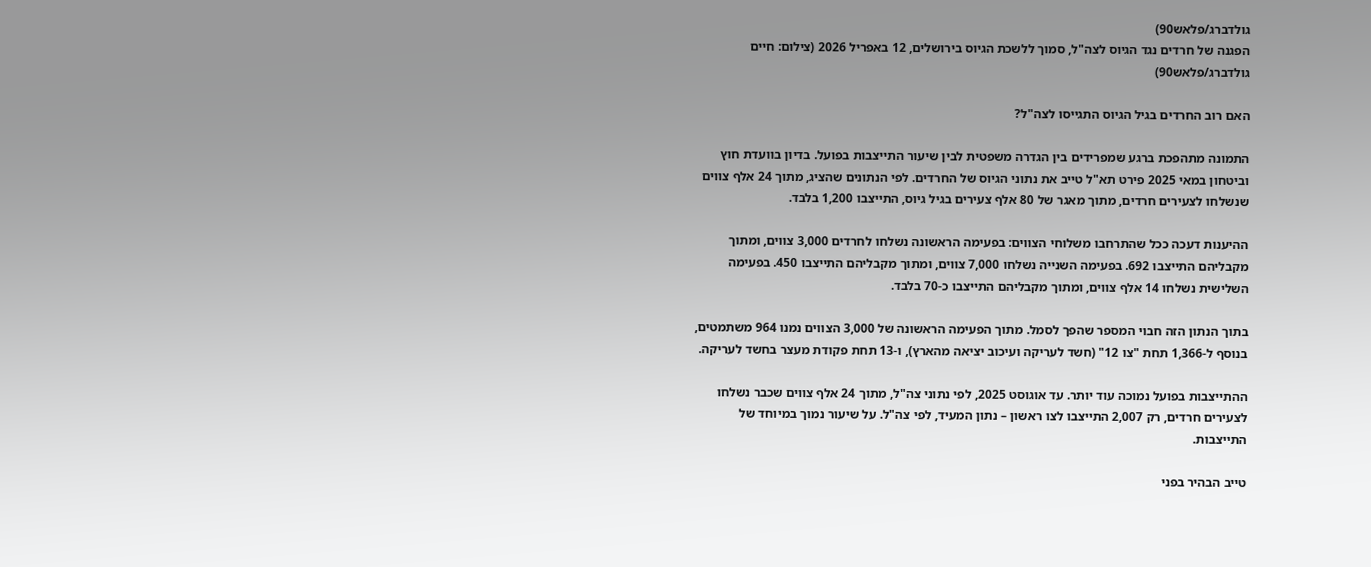גולדברג/פלאש90)
הפגנה של חרדים נגד הגיוס לצה"ל, סמוך ללשכת הגיוס בירושלים, 12 באפריל 2026 (צילום: חיים גולדברג/פלאש90)

האם רוב החרדים בגיל הגיוס התגייסו לצה"ל?

התמונה מתהפכת ברגע שמפרידים בין הגדרה משפטית לבין שיעור התייצבות בפועל. בדיון בוועדת חוץ וביטחון במאי 2025 פירט תא"ל טייב את נתוני הגיוס של החרדים. לפי הנתונים שהציג, מתוך 24 אלף צווים שנשלחו לצעירים חרדים, מתוך מאגר של 80 אלף צעירים בגיל גיוס, התייצבו 1,200 בלבד.

ההיענות דעכה ככל שהתרחבו משלוחי הצווים: בפעימה הראשונה נשלחו לחרדים 3,000 צווים, ומתוך מקבליהם התייצבו 692. בפעימה השנייה נשלחו 7,000 צווים, ומתוך מקבליהם התייצבו 450. בפעימה השלישית נשלחו 14 אלף צווים, ומתוך מקבליהם התייצבו כ-70 בלבד.

בתוך הנתון הזה חבוי המספר שהפך לסמל. מתוך הפעימה הראשונה של 3,000 הצווים נמנו 964 משתמטים, בנוסף ל-1,366 תחת "צו 12" (חשד לעריקה ועיכוב יציאה מהארץ), ו-13 תחת פקודת מעצר בחשד לעריקה.

ההתייצבות בפועל נמוכה עוד יותר. עד אוגוסט 2025, לפי נתוני צה"ל, מתוך 24 אלף צווים שכבר נשלחו לצעירים חרדים, רק 2,007 התייצבו לצו ראשון – נתון המעיד, לפי צה"ל. על שיעור נמוך במיוחד של התייצבות.

טייב הבהיר בפני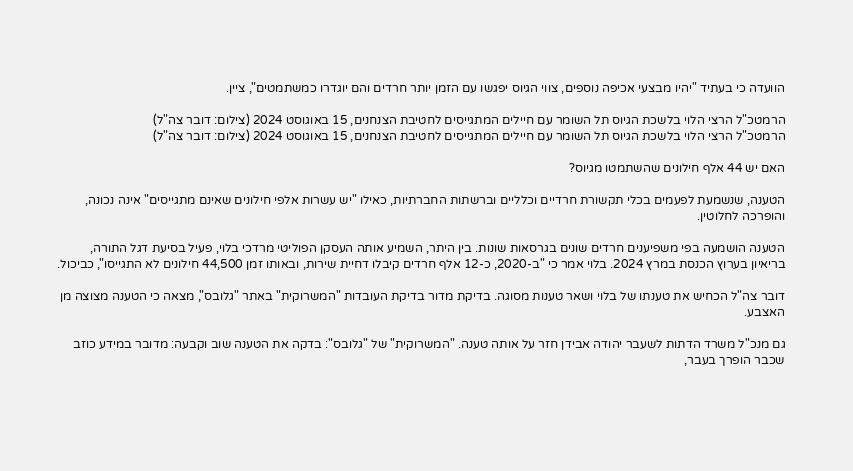הוועדה כי בעתיד "יהיו מבצעי אכיפה נוספים, צווי הגיוס יפגשו עם הזמן יותר חרדים והם יוגדרו כמשתמטים", ציין.

הרמטכ"ל הרצי הלוי בלשכת הגיוס תל השומר עם חיילים המתגייסים לחטיבת הצנחנים, 15 באוגוסט 2024 (צילום: דובר צה"ל)
הרמטכ"ל הרצי הלוי בלשכת הגיוס תל השומר עם חיילים המתגייסים לחטיבת הצנחנים, 15 באוגוסט 2024 (צילום: דובר צה"ל)

האם יש 44 אלף חילונים שהשתמטו מגיוס?

הטענה, שנשמעת לפעמים בכלי תקשורת חרדיים וכלליים וברשתות החברתיות, כאילו "יש עשרות אלפי חילונים שאינם מתגייסים" אינה נכונה, והופרכה לחלוטין.

הטענה הושמעה בפי משפיענים חרדים שונים בגרסאות שונות. בין היתר, השמיע אותה העסקן הפוליטי מרדכי בלוי, פעיל בסיעת דגל התורה, בריאיון בערוץ הכנסת במרץ 2024. בלוי אמר כי "ב-2020, כ-12 אלף חרדים קיבלו דחיית שירות, ובאותו זמן 44,500 חילונים לא התגייסו", כביכול.

דובר צה"ל הכחיש את טענתו של בלוי ושאר טענות מסוגה. בדיקת מדור בדיקת העובדות "המשרוקית" באתר "גלובס", מצאה כי הטענה מצוצה מן האצבע.

גם מנכ"ל משרד הדתות לשעבר יהודה אבידן חזר על אותה טענה. "המשרוקית" של "גלובס": בדקה את הטענה שוב וקבעה: מדובר במידע כוזב שכבר הופרך בעבר,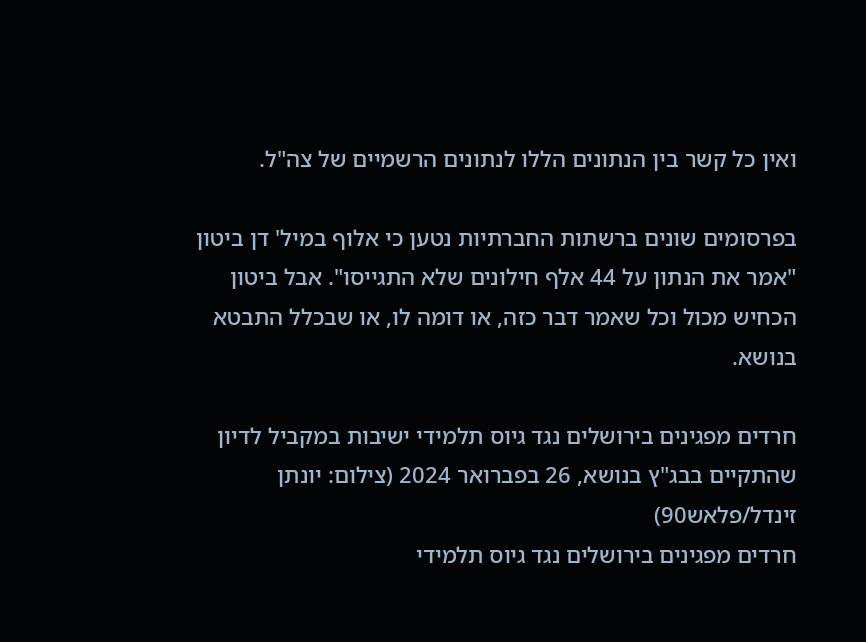ואין כל קשר בין הנתונים הללו לנתונים הרשמיים של צה"ל.

בפרסומים שונים ברשתות החברתיות נטען כי אלוף במיל' דן ביטון "אמר את הנתון על 44 אלף חילונים שלא התגייסו". אבל ביטון הכחיש מכול וכל שאמר דבר כזה, או דומה לו, או שבכלל התבטא בנושא.

חרדים מפגינים בירושלים נגד גיוס תלמידי ישיבות במקביל לדיון שהתקיים בבג"ץ בנושא, 26 בפברואר 2024 (צילום: יונתן זינדל/פלאש90)
חרדים מפגינים בירושלים נגד גיוס תלמידי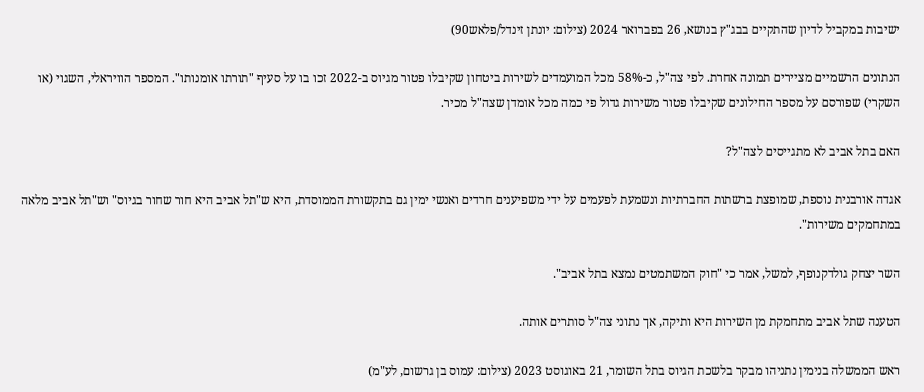ישיבות במקביל לדיון שהתקיים בבג"ץ בנושא, 26 בפברואר 2024 (צילום: יונתן זינדל/פלאש90)

הנתונים הרשמיים מציירים תמונה אחרת. לפי צה"ל, כ-58% מכל המועמדים לשירות ביטחון שקיבלו פטור מגיוס ב-2022 זכו בו על סעיף "תורתו אומנותו". המספר הוויראלי, השגוי (או השקרי) שפורסם על מספר החילונים שקיבלו פטור משירות גדול פי כמה מכל אומדן שצה"ל מכיר.

האם בתל אביב לא מתגייסים לצה"ל?

אגדה אורבנית נוספת, שמופצת ברשתות החברתיות ונשמעת לפעמים על ידי משפיענים חרדים ואנשי ימין גם בתקשורת הממוסדת, היא ש"תל אביב היא חור שחור בגיוס" וש"תל אביב מלאה במתחמקים משירות".

השר יצחק גולדקנופף, למשל, אמר כי "חוק המשתמטים נמצא בתל אביב".

הטענה שתל אביב מתחמקת מן השירות היא ותיקה, אך נתוני צה"ל סותרים אותה.

ראש הממשלה בנימין נתניהו מבקר בלשכת הגיוס בתל השומר, 21 באוגוסט 2023 (צילום: עמוס בן גרשום, לע"מ)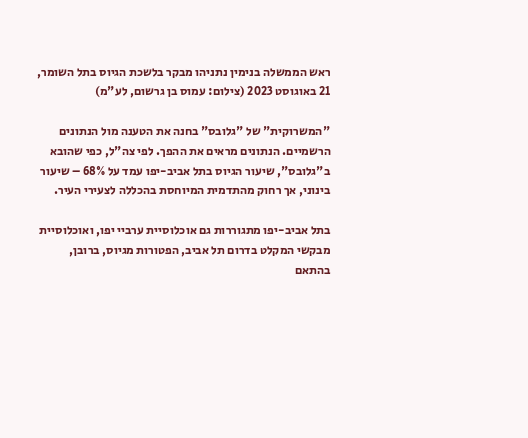ראש הממשלה בנימין נתניהו מבקר בלשכת הגיוס בתל השומר, 21 באוגוסט 2023 (צילום: עמוס בן גרשום, לע"מ)

"המשרוקית" של "גלובס" בחנה את הטענה מול הנתונים הרשמיים. הנתונים מראים את ההפך. לפי צה"ל, כפי שהובא ב"גלובס", שיעור הגיוס בתל אביב-יפו עמד על 68% – שיעור בינוני, אך רחוק מהתדמית המיוחסת בהכללה לצעירי העיר.

בתל אביב-יפו מתגוררות גם אוכלוסיית ערביי יפו, ואוכלוסיית מבקשי המקלט בדרום תל אביב, הפטורות מגיוס, ברובן, בהתאם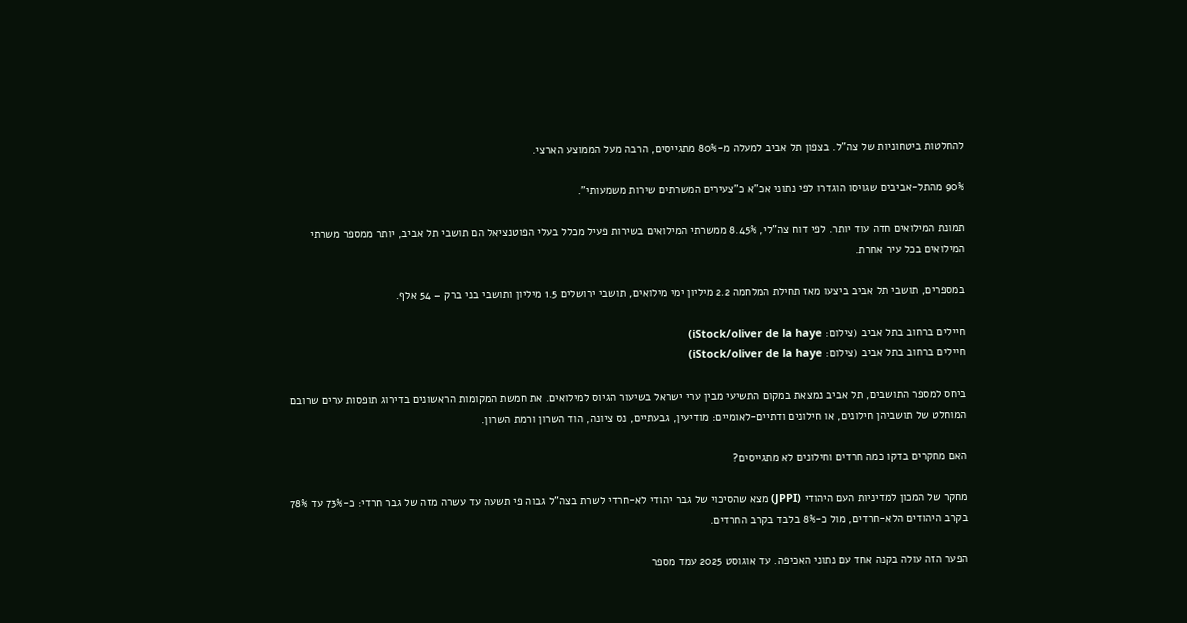להחלטות ביטחוניות של צה"ל. בצפון תל אביב למעלה מ-80% מתגייסים, הרבה מעל הממוצע הארצי.

90% מהתל-אביבים שגויסו הוגדרו לפי נתוני אכ"א כ"צעירים המשרתים שירות משמעותי".

תמונת המילואים חדה עוד יותר. לפי דוח צה"לי, 8.45% ממשרתי המילואים בשירות פעיל מכלל בעלי הפוטנציאל הם תושבי תל אביב, יותר ממספר משרתי המילואים בכל עיר אחרת.

במספרים, תושבי תל אביב ביצעו מאז תחילת המלחמה 2.2 מיליון ימי מילואים, תושבי ירושלים 1.5 מיליון ותושבי בני ברק – 54 אלף.

חיילים ברחוב בתל אביב (צילום: iStock/oliver de la haye)
חיילים ברחוב בתל אביב (צילום: iStock/oliver de la haye)

ביחס למספר התושבים, תל אביב נמצאת במקום התשיעי מבין ערי ישראל בשיעור הגיוס למילואים. את חמשת המקומות הראשונים בדירוג תופסות ערים שרובם המוחלט של תושביהן חילונים, או חילונים ודתיים-לאומיים: מודיעין, גבעתיים, נס ציונה, הוד השרון ורמת השרון.

האם מחקרים בדקו כמה חרדים וחילונים לא מתגייסים?

מחקר של המכון למדיניות העם היהודי (JPPI) מצא שהסיכוי של גבר יהודי לא-חרדי לשרת בצה"ל גבוה פי תשעה עד עשרה מזה של גבר חרדי: כ-73% עד 78% בקרב היהודים הלא-חרדים, מול כ-8% בלבד בקרב החרדים.

הפער הזה עולה בקנה אחד עם נתוני האכיפה. עד אוגוסט 2025 עמד מספר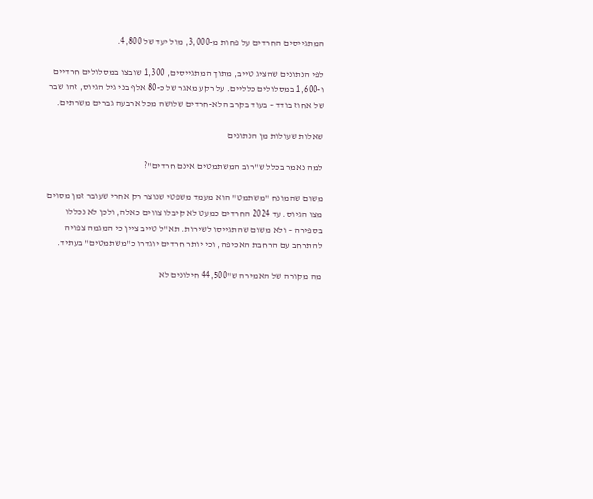המתגייסים החרדים על פחות מ-3,000, מול יעד של 4,800.

לפי הנתונים שהציג טייב, מתוך המתגייסים, 1,300 שובצו במסלולים חרדיים ו-1,600 במסלולים כלליים. על רקע מאגר של כ-80 אלף בני גיל הגיוס, זהו שבר של אחוז בודד – בעוד בקרב הלא-חרדים שלושה מכל ארבעה גברים משרתים.

שאלות שעולות מן הנתונים

למה נאמר בכלל ש"רוב המשתמטים אינם חרדים"?

משום שהמונח "משתמט" הוא מעמד משפטי שנוצר רק אחרי שעובר זמן מסוים מצו הגיוס. עד 2024 החרדים כמעט לא קיבלו צווים כאלה, ולכן לא נכללו בספירה – ולא משום שהתגייסו לשירות. תא"ל טייב ציין כי המגמה צפויה להתרחב עם הרחבת האכיפה, וכי יותר חרדים יוגדרו כ"משתמטים" בעתיד.

מה מקורה של האמירה ש"44,500 חילונים לא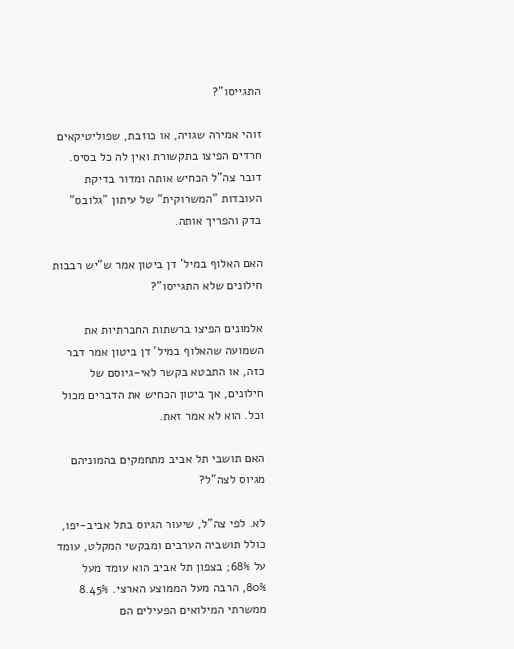התגייסו"?

זוהי אמירה שגויה, או כוזבת, שפוליטיקאים חרדים הפיצו בתקשורת ואין לה כל בסיס. דובר צה"ל הכחיש אותה ומדור בדיקת העובדות "המשרוקית" של עיתון "גלובס" בדק והפריך אותה.

האם האלוף במיל' דן ביטון אמר ש"יש רבבות חילונים שלא התגייסו"?

אלמונים הפיצו ברשתות החברתיות את השמועה שהאלוף במיל' דן ביטון אמר דבר כזה, או התבטא בקשר לאי-גיוסם של חילונים, אך ביטון הכחיש את הדברים מכול וכל. הוא לא אמר זאת.

האם תושבי תל אביב מתחמקים בהמוניהם מגיוס לצה"ל?

לא. לפי צה"ל, שיעור הגיוס בתל אביב-יפו, כולל תושביה הערבים ומבקשי המקלט, עומד על 68%; בצפון תל אביב הוא עומד מעל 80%, הרבה מעל הממוצע הארצי. 8.45% ממשרתי המילואים הפעילים הם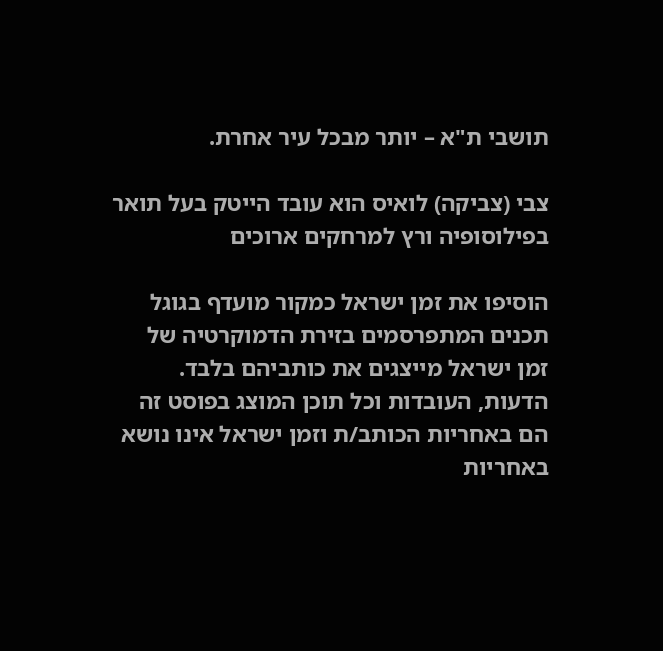תושבי ת"א – יותר מבכל עיר אחרת.

צבי (צביקה) לואיס הוא עובד הייטק בעל תואר בפילוסופיה ורץ למרחקים ארוכים

הוסיפו את זמן ישראל כמקור מועדף בגוגל
תכנים המתפרסמים בזירת הדמוקרטיה של זמן ישראל מייצגים את כותביהם בלבד. הדעות, העובדות וכל תוכן המוצג בפוסט זה הם באחריות הכותב/ת וזמן ישראל אינו נושא באחריות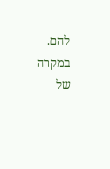להם. במקרה של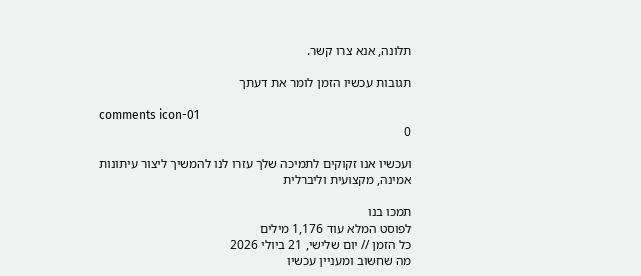תלונה, אנא צרו קשר.

תגובות עכשיו הזמן לומר את דעתך

comments icon-01
0

ועכשיו אנו זקוקים לתמיכה שלך עזרו לנו להמשיך ליצור עיתונות אמינה, מקצועית וליברלית

תמכו בנו
לפוסט המלא עוד 1,176 מילים
כל הזמן // יום שלישי, 21 ביולי 2026
מה שחשוב ומעניין עכשיו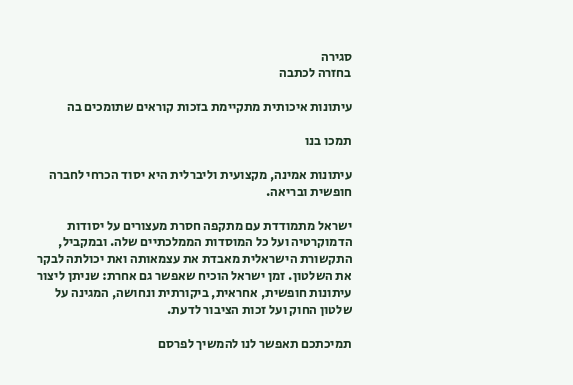סגירה
בחזרה לכתבה

עיתונות איכותית מתקיימת בזכות קוראים שתומכים בה

תמכו בנו

עיתונות אמינה, מקצועית וליברלית היא יסוד הכרחי לחברה חופשית ובריאה.

ישראל מתמודדת עם מתקפה חסרת מעצורים על יסודות הדמוקרטיה ועל כל המוסדות הממלכתיים שלה. ובמקביל, התקשורת הישראלית מאבדת את עצמאותה ואת יכולתה לבקר את השלטון. זמן ישראל הוכיח שאפשר גם אחרת: שניתן ליצור עיתונות חופשית, אחראית, ביקורתית ונחושה, המגינה על שלטון החוק ועל זכות הציבור לדעת.

תמיכתכם תאפשר לנו להמשיך לפרסם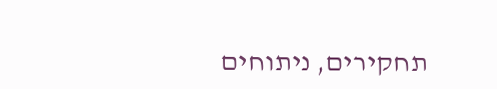תחקירים, ניתוחים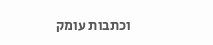וכתבות עומק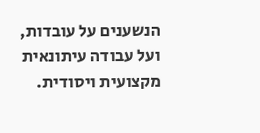הנשענים על עובדות, ועל עבודה עיתונאית מקצועית ויסודית.